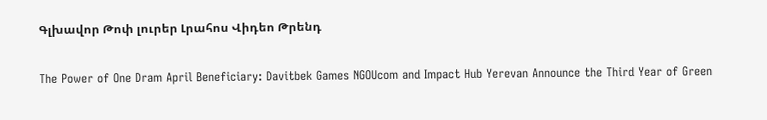Գլխավոր Թոփ լուրեր Լրահոս Վիդեո Թրենդ

The Power of One Dram April Beneficiary: Davitbek Games NGOUcom and Impact Hub Yerevan Announce the Third Year of Green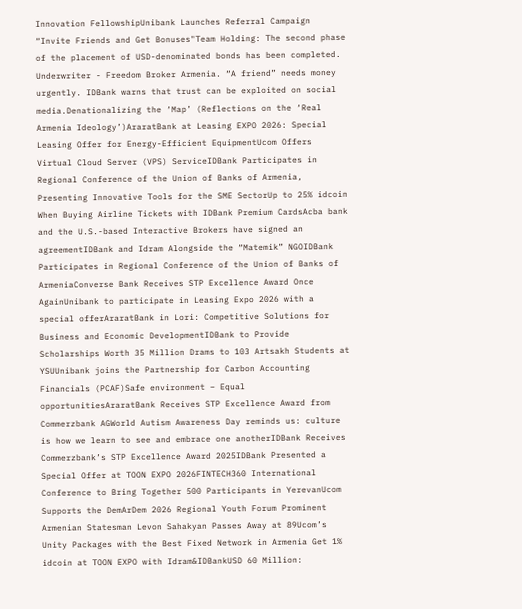Innovation FellowshipUnibank Launches Referral Campaign “Invite Friends and Get Bonuses"Team Holding: The second phase of the placement of USD-denominated bonds has been completed. Underwriter - Freedom Broker Armenia. “A friend” needs money urgently. IDBank warns that trust can be exploited on social media.Denationalizing the ‘Map’ (Reflections on the ‘Real Armenia Ideology’)AraratBank at Leasing EXPO 2026: Special Leasing Offer for Energy-Efficient EquipmentUcom Offers Virtual Cloud Server (VPS) ServiceIDBank Participates in Regional Conference of the Union of Banks of Armenia, Presenting Innovative Tools for the SME SectorUp to 25% idcoin When Buying Airline Tickets with IDBank Premium CardsAcba bank and the U.S.-based Interactive Brokers have signed an agreementIDBank and Idram Alongside the “Matemik” NGOIDBank Participates in Regional Conference of the Union of Banks of ArmeniaConverse Bank Receives STP Excellence Award Once AgainUnibank to participate in Leasing Expo 2026 with a special offerAraratBank in Lori: Competitive Solutions for Business and Economic DevelopmentIDBank to Provide Scholarships Worth 35 Million Drams to 103 Artsakh Students at YSUUnibank joins the Partnership for Carbon Accounting Financials (PCAF)Safe environment – Equal opportunitiesAraratBank Receives STP Excellence Award from Commerzbank AGWorld Autism Awareness Day reminds us: culture is how we learn to see and embrace one anotherIDBank Receives Commerzbank’s STP Excellence Award 2025IDBank Presented a Special Offer at TOON EXPO 2026FINTECH360 International Conference to Bring Together 500 Participants in YerevanUcom Supports the DemArDem 2026 Regional Youth Forum Prominent Armenian Statesman Levon Sahakyan Passes Away at 89Ucom’s Unity Packages with the Best Fixed Network in Armenia Get 1% idcoin at TOON EXPO with Idram&IDBankUSD 60 Million: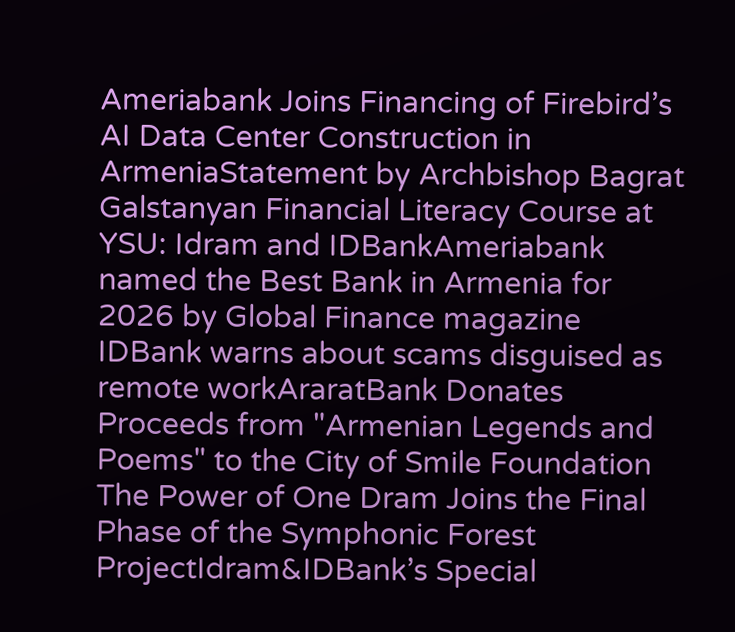Ameriabank Joins Financing of Firebird’s AI Data Center Construction in ArmeniaStatement by Archbishop Bagrat Galstanyan Financial Literacy Course at YSU: Idram and IDBankAmeriabank named the Best Bank in Armenia for 2026 by Global Finance magazine IDBank warns about scams disguised as remote workAraratBank Donates Proceeds from "Armenian Legends and Poems" to the City of Smile Foundation The Power of One Dram Joins the Final Phase of the Symphonic Forest ProjectIdram&IDBank’s Special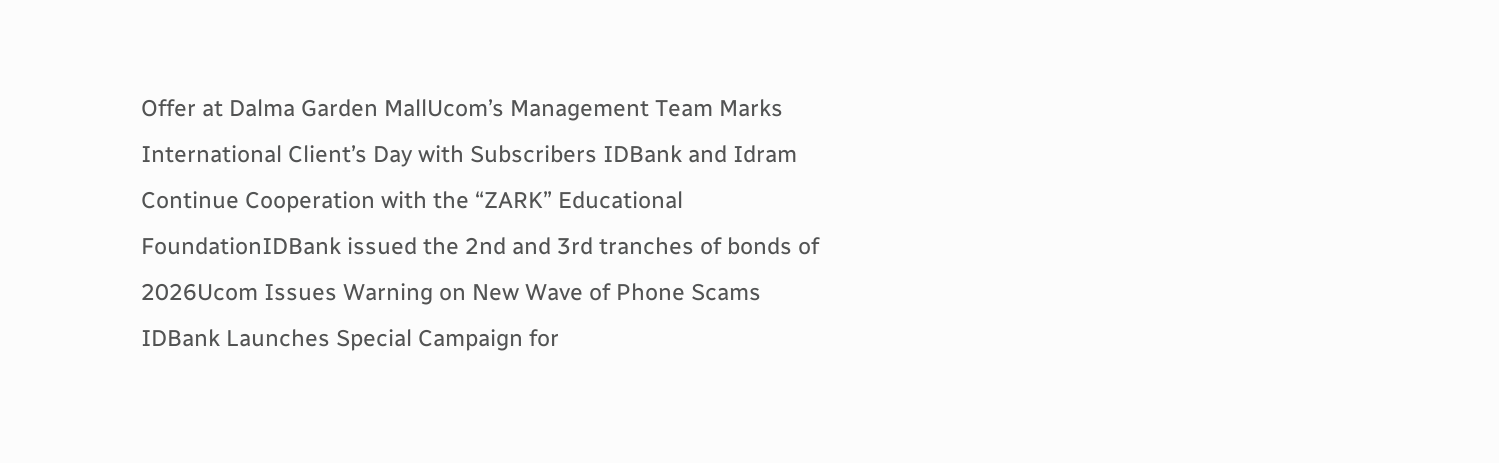Offer at Dalma Garden MallUcom’s Management Team Marks International Client’s Day with Subscribers IDBank and Idram Continue Cooperation with the “ZARK” Educational FoundationIDBank issued the 2nd and 3rd tranches of bonds of 2026Ucom Issues Warning on New Wave of Phone Scams IDBank Launches Special Campaign for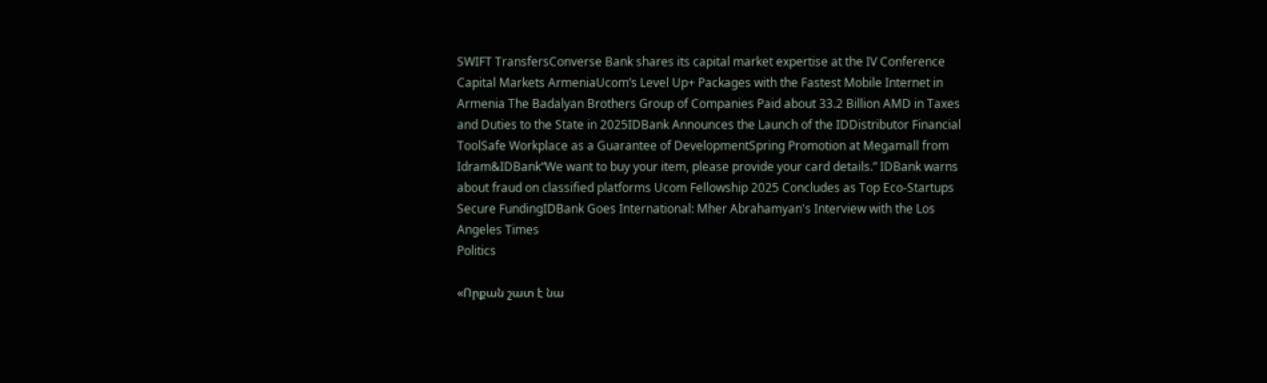SWIFT TransfersConverse Bank shares its capital market expertise at the IV Conference Capital Markets ArmeniaUcom’s Level Up+ Packages with the Fastest Mobile Internet in Armenia The Badalyan Brothers Group of Companies Paid about 33.2 Billion AMD in Taxes and Duties to the State in 2025IDBank Announces the Launch of the IDDistributor Financial ToolSafe Workplace as a Guarantee of DevelopmentSpring Promotion at Megamall from Idram&IDBank“We want to buy your item, please provide your card details.” IDBank warns about fraud on classified platforms Ucom Fellowship 2025 Concludes as Top Eco-Startups Secure FundingIDBank Goes International: Mher Abrahamyan's Interview with the Los Angeles Times
Politics

«Որքան շատ է նա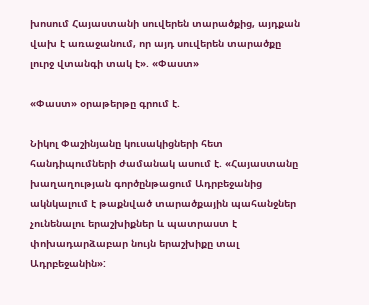խոսում Հայաստանի սուվերեն տարածքից, այդքան վախ է առաջանում, որ այդ սուվերեն տարածքը լուրջ վտանգի տակ է». «Փաստ»

«Փաստ» օրաթերթը գրում է.

Նիկոլ Փաշինյանը կուսակիցների հետ հանդիպումների ժամանակ ասում է. «Հայաստանը խաղաղության գործընթացում Ադրբեջանից ակնկալում է թաքնված տարածքային պահանջներ չունենալու երաշխիքներ և պատրաստ է փոխադարձաբար նույն երաշխիքը տալ Ադրբեջանին»: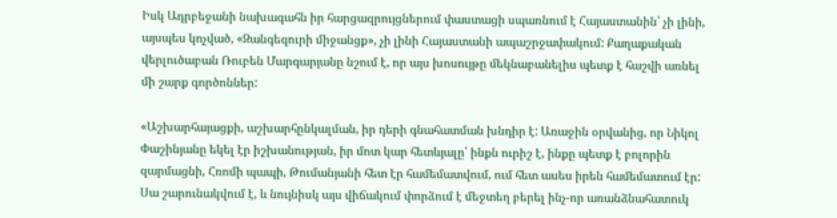Իսկ Ադրբեջանի նախագահն իր հարցազրույցներում փաստացի սպառնում է Հայաստանին՝ չի լինի, այսպես կոչված, «Զանգեզուրի միջանցք», չի լինի Հայաստանի ապաշրջափակում: Քաղաքական վերլուծաբան Ռուբեն Մարգարյանը նշում է, որ այս խոսույթը մեկնաբանելիս պետք է հաշվի առնել մի շարք գործոններ:

«Աշխարհայացքի, աշխարհընկալման, իր դերի գնահատման խնդիր է: Առաջին օրվանից, որ Նիկոլ Փաշինյանը եկել էր իշխանության, իր մոտ կար հետևյալը՝ ինքն ուրիշ է, ինքը պետք է բոլորին զարմացնի, Հռոմի պապի, Թումանյանի հետ էր համեմատվում, ում հետ ասես իրեն համեմատում էր: Սա շարունակվում է, և նույնիսկ այս վիճակում փորձում է մեջտեղ բերել ինչ-որ առանձնահատուկ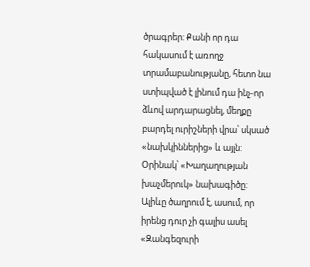ծրագրեր: Քանի որ դա հակասում է առողջ տրամաբանությանը, հետո նա ստիպված է լինում դա ինչ-որ ձևով արդարացնել, մեղքը բարդել ուրիշների վրա՝ սկսած «նախկիններից» և այլն: Օրինակ՝ «Խաղաղության խաչմերուկ» նախագիծը: Ալիևը ծաղրում է, ասում, որ իրենց դուր չի գալիս ասել «Զանգեզուրի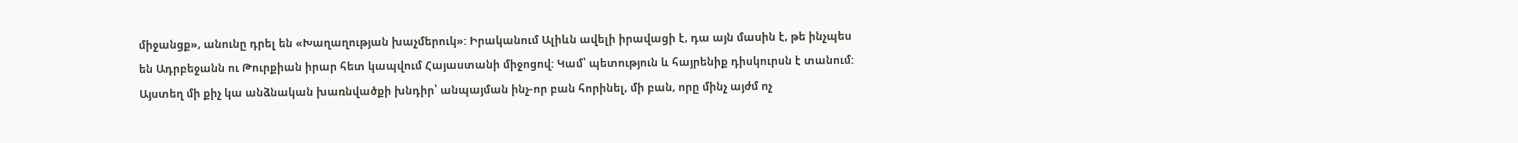միջանցք», անունը դրել են «Խաղաղության խաչմերուկ»: Իրականում Ալիևն ավելի իրավացի է, դա այն մասին է, թե ինչպես են Ադրբեջանն ու Թուրքիան իրար հետ կապվում Հայաստանի միջոցով: Կամ՝ պետություն և հայրենիք դիսկուրսն է տանում: Այստեղ մի քիչ կա անձնական խառնվածքի խնդիր՝ անպայման ինչ-որ բան հորինել, մի բան, որը մինչ այժմ ոչ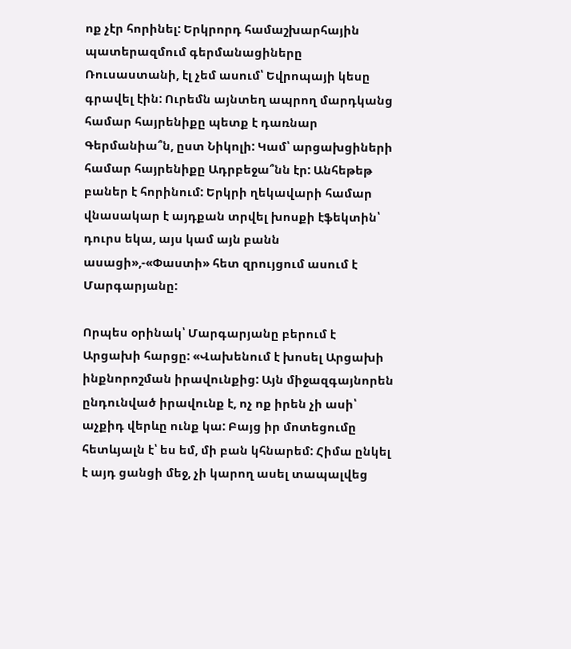ոք չէր հորինել: Երկրորդ համաշխարհային պատերազմում գերմանացիները Ռուսաստանի, էլ չեմ ասում՝ Եվրոպայի կեսը գրավել էին: Ուրեմն այնտեղ ապրող մարդկանց համար հայրենիքը պետք է դառնար Գերմանիա՞ն, ըստ Նիկոլի: Կամ՝ արցախցիների համար հայրենիքը Ադրբեջա՞նն էր: Անհեթեթ բաներ է հորինում: Երկրի ղեկավարի համար վնասակար է այդքան տրվել խոսքի էֆեկտին՝ դուրս եկա, այս կամ այն բանն ասացի»,-«Փաստի» հետ զրույցում ասում է Մարգարյանը:

Որպես օրինակ՝ Մարգարյանը բերում է Արցախի հարցը: «Վախենում է խոսել Արցախի ինքնորոշման իրավունքից: Այն միջազգայնորեն ընդունված իրավունք է, ոչ ոք իրեն չի ասի՝ աչքիդ վերևը ունք կա: Բայց իր մոտեցումը հետևյալն է՝ ես եմ, մի բան կհնարեմ: Հիմա ընկել է այդ ցանցի մեջ, չի կարող ասել տապալվեց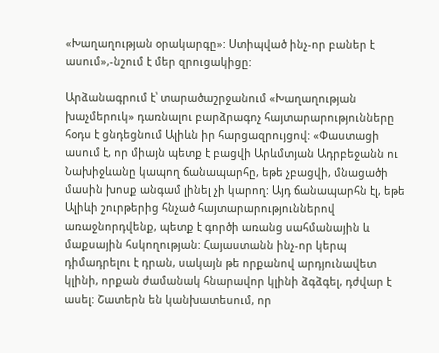«Խաղաղության օրակարգը»: Ստիպված ինչ-որ բաներ է ասում»,-նշում է մեր զրուցակիցը:

Արձանագրում է՝ տարածաշրջանում «Խաղաղության խաչմերուկ» դառնալու բարձրագոչ հայտարարությունները հօդս է ցնդեցնում Ալիևն իր հարցազրույցով: «Փաստացի ասում է, որ միայն պետք է բացվի Արևմտյան Ադրբեջանն ու Նախիջևանը կապող ճանապարհը, եթե չբացվի, մնացածի մասին խոսք անգամ լինել չի կարող: Այդ ճանապարհն էլ, եթե Ալիևի շուրթերից հնչած հայտարարություններով առաջնորդվենք, պետք է գործի առանց սահմանային և մաքսային հսկողության: Հայաստանն ինչ-որ կերպ դիմադրելու է դրան, սակայն թե որքանով արդյունավետ կլինի, որքան ժամանակ հնարավոր կլինի ձգձգել, դժվար է ասել: Շատերն են կանխատեսում, որ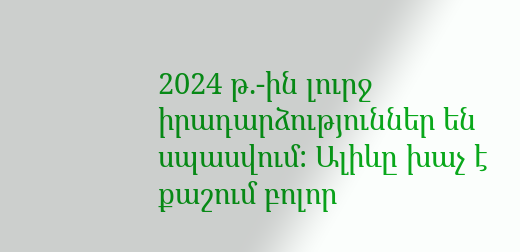2024 թ.-ին լուրջ իրադարձություններ են սպասվում: Ալիևը խաչ է քաշում բոլոր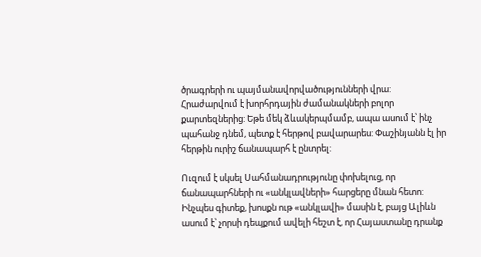ծրագրերի ու պայմանավորվածությունների վրա: Հրաժարվում է խորհրդային ժամանակների բոլոր քարտեզներից: Եթե մեկ ձևակերպմամբ, ապա ասում է՝ ինչ պահանջ դնեմ, պետք է հերթով բավարարես: Փաշինյանն էլ իր հերթին ուրիշ ճանապարհ է ընտրել:

Ուզում է սկսել Սահմանադրությունը փոխելուց, որ ճանապարհների ու «անկլավների» հարցերը մնան հետո: Ինչպես գիտեք, խոսքն ութ «անկլավի» մասին է, բայց Ալիևն ասում է՝ չորսի դեպքում ավելի հեշտ է, որ Հայաստանը դրանք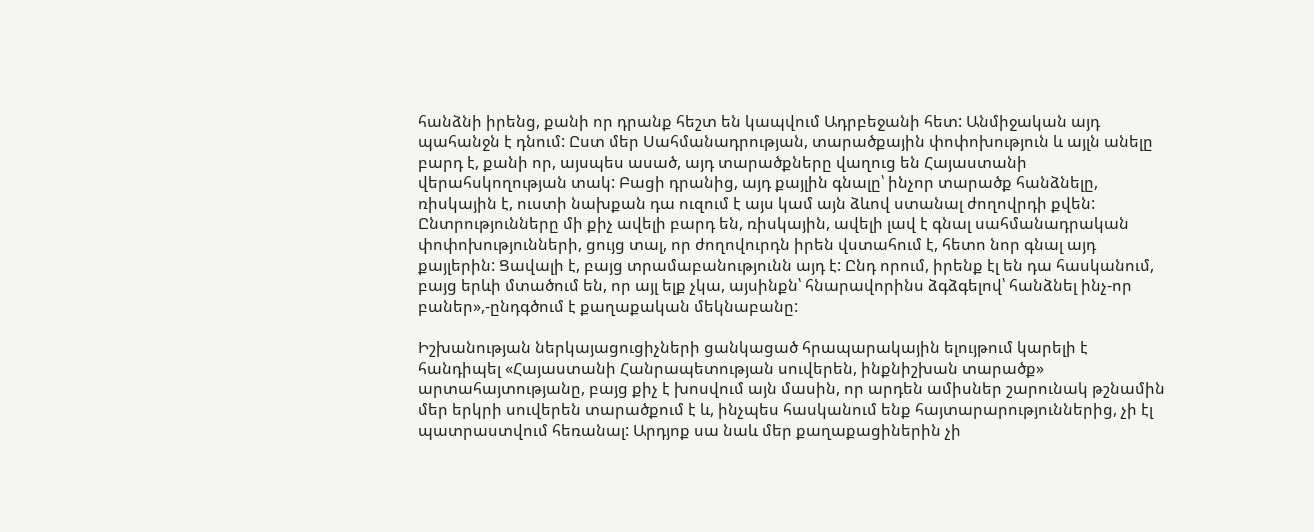հանձնի իրենց, քանի որ դրանք հեշտ են կապվում Ադրբեջանի հետ: Անմիջական այդ պահանջն է դնում: Ըստ մեր Սահմանադրության, տարածքային փոփոխություն և այլն անելը բարդ է, քանի որ, այսպես ասած, այդ տարածքները վաղուց են Հայաստանի վերահսկողության տակ: Բացի դրանից, այդ քայլին գնալը՝ ինչոր տարածք հանձնելը, ռիսկային է, ուստի նախքան դա ուզում է այս կամ այն ձևով ստանալ ժողովրդի քվեն: Ընտրությունները մի քիչ ավելի բարդ են, ռիսկային, ավելի լավ է գնալ սահմանադրական փոփոխությունների, ցույց տալ, որ ժողովուրդն իրեն վստահում է, հետո նոր գնալ այդ քայլերին: Ցավալի է, բայց տրամաբանությունն այդ է: Ընդ որում, իրենք էլ են դա հասկանում, բայց երևի մտածում են, որ այլ ելք չկա, այսինքն՝ հնարավորինս ձգձգելով՝ հանձնել ինչ-որ բաներ»,-ընդգծում է քաղաքական մեկնաբանը:

Իշխանության ներկայացուցիչների ցանկացած հրապարակային ելույթում կարելի է հանդիպել «Հայաստանի Հանրապետության սուվերեն, ինքնիշխան տարածք» արտահայտությանը, բայց քիչ է խոսվում այն մասին, որ արդեն ամիսներ շարունակ թշնամին մեր երկրի սուվերեն տարածքում է և, ինչպես հասկանում ենք հայտարարություններից, չի էլ պատրաստվում հեռանալ: Արդյոք սա նաև մեր քաղաքացիներին չի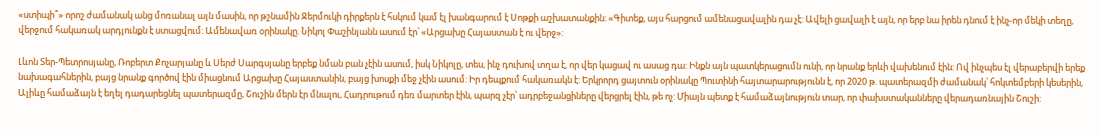«ստիպի՞» որոշ ժամանակ անց մոռանալ այն մասին, որ թշնամին Ջերմուկի դիրքերն է հսկում կամ էլ խանգարում է Սոթքի աշխատանքին: «Գիտեք, այս հարցում ամենացավալին դա չէ: Ավելի ցավալի է այն, որ երբ նա իրեն դնում է ինչ-որ մեկի տեղը, վերջում հակառակ արդյունքն է ստացվում: Ամենավառ օրինակը. Նիկոլ Փաշինյանն ասում էր՝ «Արցախը Հայաստան է ու վերջ»:

Լևոն Տեր-Պետրոսյանը, Ռոբերտ Քոչարյանը և Սերժ Սարգսյանը երբեք նման բան չէին ասում, իսկ Նիկոլը, տես, ինչ դուխով տղա է, որ վեր կացավ ու ասաց դա: Ինքն այն պատկերացումն ունի, որ նրանք երևի վախենում էին: Ով ինչպես էլ վերաբերվի երեք նախագահներին, բայց նրանք գործով էին միացնում Արցախը Հայաստանին, բայց խոսքի մեջ չէին ասում: Իր դեպքում հակառակն է: Երկրորդ ցայտուն օրինակը Պուտինի հայտարարությունն է, որ 2020 թ. պատերազմի ժամանակ՝ հոկտեմբերի կեսերին, Ալիևը համաձայն է եղել դադարեցնել պատերազմը, Շուշին մերն էր մնալու, Հադրութում դեռ մարտեր էին, պարզ չէր՝ ադրբեջանցիները վերցրել էին, թե ոչ: Միայն պետք է համաձայնություն տար, որ փախստականները վերադառնային Շուշի: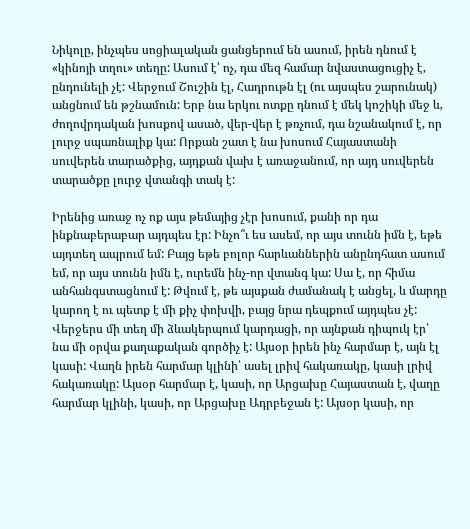Նիկոլը, ինչպես սոցիալական ցանցերում են ասում, իրեն դնում է «կինոյի տղու» տեղը: Ասում է՝ ոչ, դա մեզ համար նվաստացուցիչ է, ընդունելի չէ: Վերջում Շուշին էլ, Հադրութն էլ (ու այսպես շարունակ) անցնում են թշնամուն: Երբ նա երկու ոտքը դնում է մեկ կոշիկի մեջ և, ժողովրդական խոսքով ասած, վեր-վեր է թռչում, դա նշանակում է, որ լուրջ սպառնալիք կա: Որքան շատ է նա խոսում Հայաստանի սուվերեն տարածքից, այդքան վախ է առաջանում, որ այդ սուվերեն տարածքը լուրջ վտանգի տակ է:

Իրենից առաջ ոչ ոք այս թեմայից չէր խոսում, քանի որ դա ինքնաբերաբար այդպես էր: Ինչո՞ւ ես ասեմ, որ այս տունն իմն է, եթե այդտեղ ապրում եմ: Բայց եթե բոլոր հարևաններին անընդհատ ասում եմ, որ այս տունն իմն է, ուրեմն ինչ-որ վտանգ կա: Սա է, որ հիմա անհանգստացնում է: Թվում է, թե այսքան ժամանակ է անցել, և մարդը կարող է ու պետք է մի քիչ փոխվի, բայց նրա դեպքում այդպես չէ: Վերջերս մի տեղ մի ձևակերպում կարդացի, որ այնքան դիպուկ էր՝ նա մի օրվա քաղաքական գործիչ է: Այսօր իրեն ինչ հարմար է, այն էլ կասի: Վաղն իրեն հարմար կլինի՝ ասել լրիվ հակառակը, կասի լրիվ հակառակը: Այսօր հարմար է, կասի, որ Արցախը Հայաստան է, վաղը հարմար կլինի, կասի, որ Արցախը Ադրբեջան է: Այսօր կասի, որ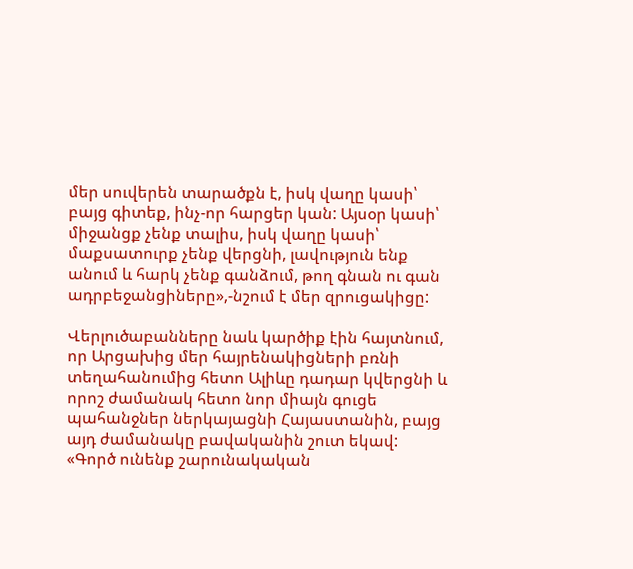մեր սուվերեն տարածքն է, իսկ վաղը կասի՝ բայց գիտեք, ինչ-որ հարցեր կան: Այսօր կասի՝ միջանցք չենք տալիս, իսկ վաղը կասի՝ մաքսատուրք չենք վերցնի, լավություն ենք անում և հարկ չենք գանձում, թող գնան ու գան ադրբեջանցիները»,-նշում է մեր զրուցակիցը:

Վերլուծաբանները նաև կարծիք էին հայտնում, որ Արցախից մեր հայրենակիցների բռնի տեղահանումից հետո Ալիևը դադար կվերցնի և որոշ ժամանակ հետո նոր միայն գուցե պահանջներ ներկայացնի Հայաստանին, բայց այդ ժամանակը բավականին շուտ եկավ: «Գործ ունենք շարունակական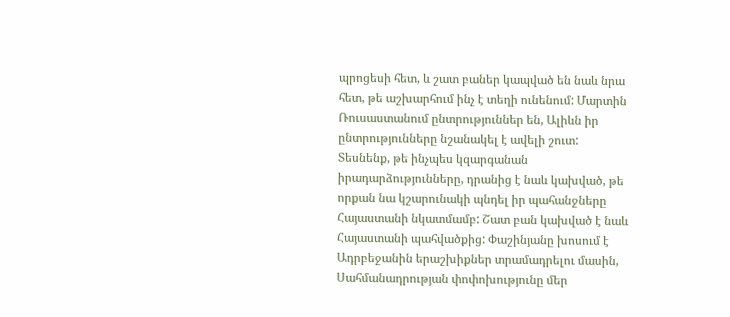պրոցեսի հետ, և շատ բաներ կապված են նաև նրա հետ, թե աշխարհում ինչ է տեղի ունենում: Մարտին Ռուսաստանում ընտրություններ են, Ալիևն իր ընտրությունները նշանակել է ավելի շուտ: Տեսնենք, թե ինչպես կզարգանան իրադարձությունները, դրանից է նաև կախված, թե որքան նա կշարունակի պնդել իր պահանջները Հայաստանի նկատմամբ: Շատ բան կախված է նաև Հայաստանի պահվածքից: Փաշինյանը խոսում է Ադրբեջանին երաշխիքներ տրամադրելու մասին, Սահմանադրության փոփոխությունը մեր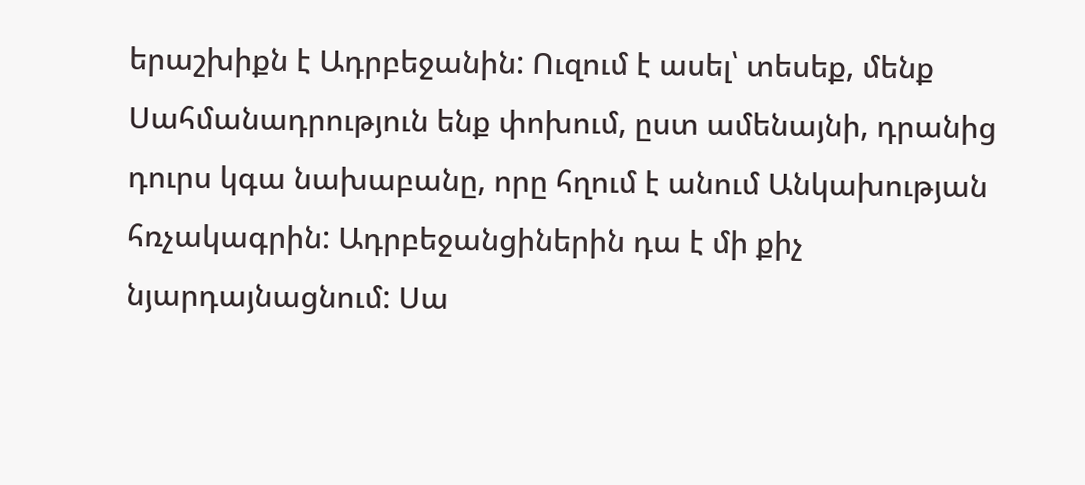երաշխիքն է Ադրբեջանին: Ուզում է ասել՝ տեսեք, մենք Սահմանադրություն ենք փոխում, ըստ ամենայնի, դրանից դուրս կգա նախաբանը, որը հղում է անում Անկախության հռչակագրին: Ադրբեջանցիներին դա է մի քիչ նյարդայնացնում: Սա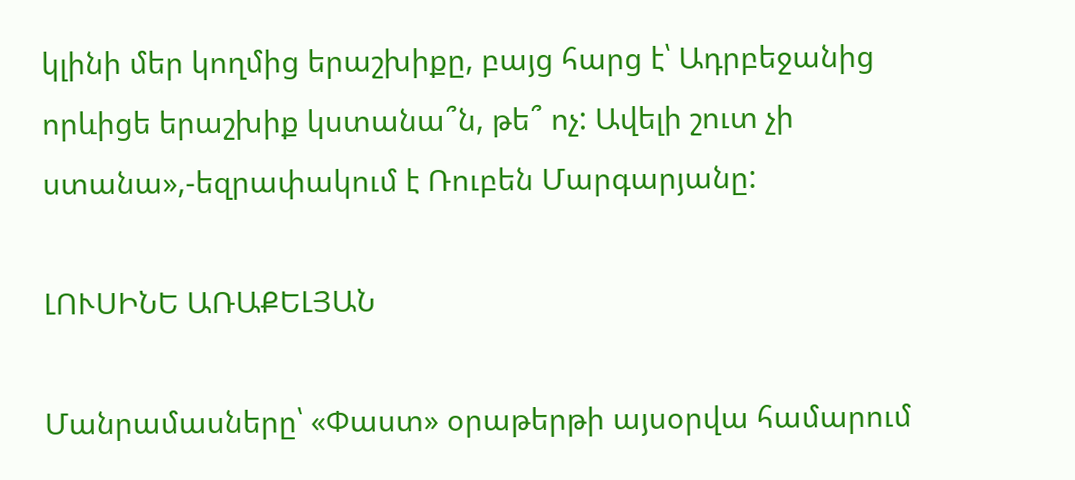կլինի մեր կողմից երաշխիքը, բայց հարց է՝ Ադրբեջանից որևիցե երաշխիք կստանա՞ն, թե՞ ոչ: Ավելի շուտ չի ստանա»,-եզրափակում է Ռուբեն Մարգարյանը:

ԼՈՒՍԻՆԵ ԱՌԱՔԵԼՅԱՆ

Մանրամասները՝ «Փաստ» օրաթերթի այսօրվա համարում